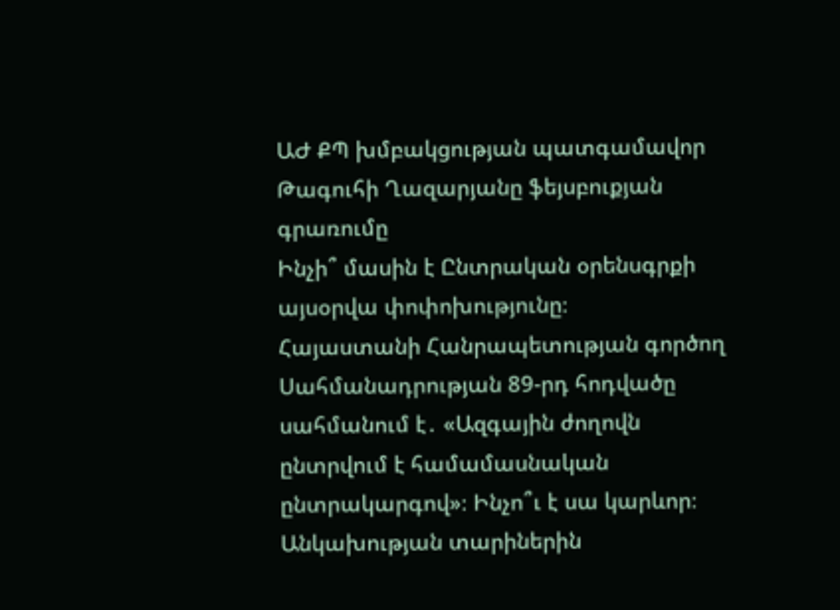ԱԺ ՔՊ խմբակցության պատգամավոր Թագուհի Ղազարյանը ֆեյսբուքյան գրառումը
Ինչի՞ մասին է Ընտրական օրենսգրքի այսօրվա փոփոխությունը։
Հայաստանի Հանրապետության գործող Սահմանադրության 89-րդ հոդվածը սահմանում է․ «Ազգային ժողովն ընտրվում է համամասնական ընտրակարգով»։ Ինչո՞ւ է սա կարևոր։
Անկախության տարիներին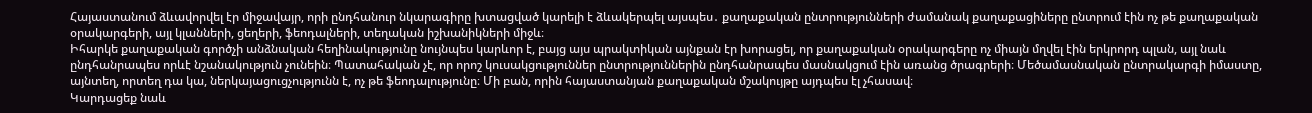Հայաստանում ձևավորվել էր միջավայր, որի ընդհանուր նկարագիրը խտացված կարելի է ձևակերպել այսպես․ քաղաքական ընտրությունների ժամանակ քաղաքացիները ընտրում էին ոչ թե քաղաքական օրակարգերի, այլ կլանների, ցեղերի, ֆեոդալների, տեղական իշխանիկների միջև։
Իհարկե քաղաքական գործչի անձնական հեղինակությունը նույնպես կարևոր է, բայց այս պրակտիկան այնքան էր խորացել, որ քաղաքական օրակարգերը ոչ միայն մղվել էին երկրորդ պլան, այլ նաև ընդհանրապես որևէ նշանակություն չունեին։ Պատահական չէ, որ որոշ կուսակցություններ ընտրություններին ընդհանրապես մասնակցում էին առանց ծրագրերի։ Մեծամասնական ընտրակարգի իմաստը, այնտեղ, որտեղ դա կա, ներկայացուցչությունն է, ոչ թե ֆեոդալությունը։ Մի բան, որին հայաստանյան քաղաքական մշակույթը այդպես էլ չհասավ։
Կարդացեք նաև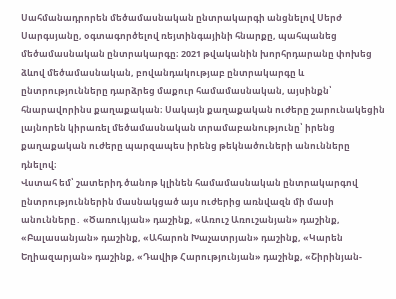Սահմանադրորեն մեծամասնական ընտրակարգի անցնելով Սերժ Սարգսյանը, օգտագործելով ռեյտինգայինի հնարքը, պահպանեց մեծամասնական ընտրակարգը։ 2021 թվականին խորհրդարանը փոխեց ձևով մեծամասնական, բովանդակությաբ ընտրակարգը և ընտրությունները դարձրեց մաքուր համամասնական, այսինքն՝ հնարավորինս քաղաքական։ Սակայն քաղաքական ուժերը շարունակեցին լայնորեն կիրառել մեծամասնական տրամաբանությունը՝ իրենց քաղաքական ուժերը պարզապես իրենց թեկնածուների անունները դնելով։
Վստահ եմ՝ շատերիդ ծանոթ կլինեն համամասնական ընտրակարգով ընտրություններին մասնակցած այս ուժերից առնվազն մի մասի անունները․ «Ծառուկյան» դաշինք, «Առուշ Առուշանյան» դաշինք, «Բալասանյան» դաշինք, «Ահարոն Խաչատրյան» դաշինք, «Կարեն Եղիազարյան» դաշինք, «Դավիթ Հարությունյան» դաշինք, «Շիրինյան-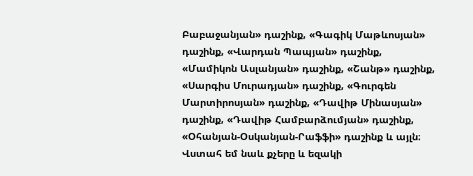Բաբաջանյան» դաշինք, «Գագիկ Մաթևոսյան» դաշինք, «Վարդան Պապյան» դաշինք, «Մամիկոն Ասլանյան» դաշինք, «Շանթ» դաշինք, «Սարգիս Մուրադյան» դաշինք, «Գուրգեն Մարտիրոսյան» դաշինք, «Դավիթ Մինասյան» դաշինք, «Դավիթ Համբարձումյան» դաշինք, «Օհանյան-Օսկանյան-Րաֆֆի» դաշինք և այլն։ Վստահ եմ նաև քչերը և եզակի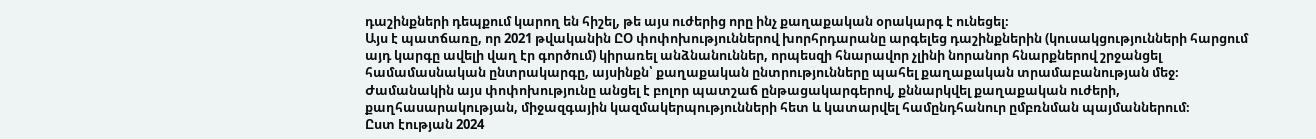դաշինքների դեպքում կարող են հիշել, թե այս ուժերից որը ինչ քաղաքական օրակարգ է ունեցել։
Այս է պատճառը, որ 2021 թվականին ԸՕ փոփոխություններով խորհրդարանը արգելեց դաշինքներին (կուսակցությունների հարցում այդ կարգը ավելի վաղ էր գործում) կիրառել անձնանուններ, որպեսզի հնարավոր չլինի նորանոր հնարքներով շրջանցել համամասնական ընտրակարգը, այսինքն՝ քաղաքական ընտրությունները պահել քաղաքական տրամաբանության մեջ։ Ժամանակին այս փոփոխությունը անցել է բոլոր պատշաճ ընթացակարգերով, քննարկվել քաղաքական ուժերի, քաղհասարակության, միջազգային կազմակերպությունների հետ և կատարվել համընդհանուր ըմբռնման պայմաններում։
Ըստ էության 2024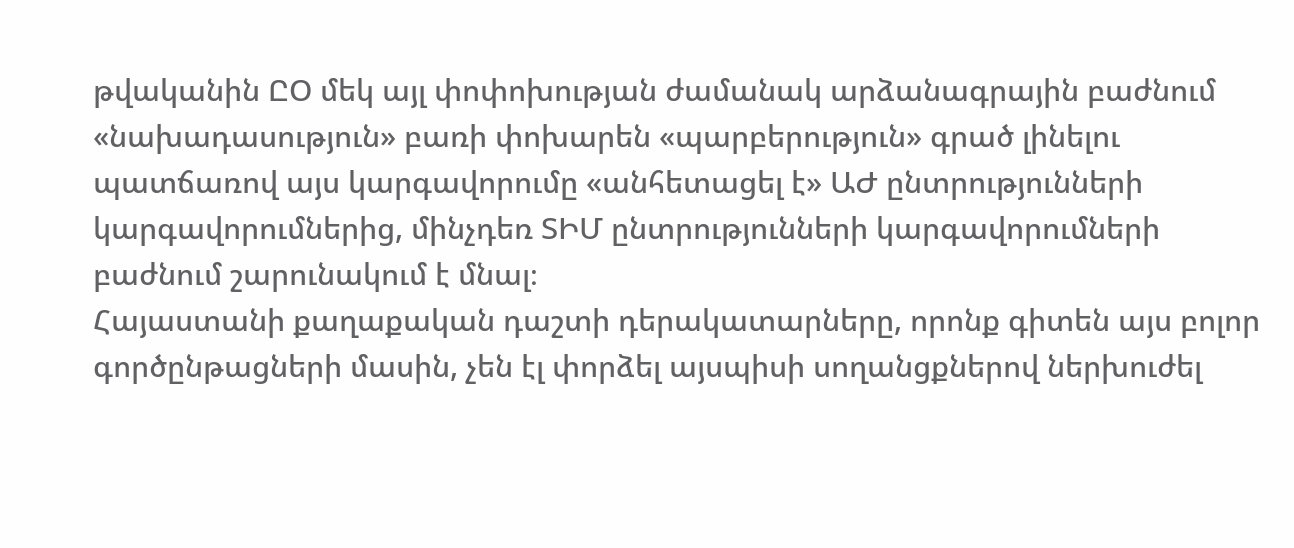թվականին ԸՕ մեկ այլ փոփոխության ժամանակ արձանագրային բաժնում «նախադասություն» բառի փոխարեն «պարբերություն» գրած լինելու պատճառով այս կարգավորումը «անհետացել է» ԱԺ ընտրությունների կարգավորումներից, մինչդեռ ՏԻՄ ընտրությունների կարգավորումների բաժնում շարունակում է մնալ։
Հայաստանի քաղաքական դաշտի դերակատարները, որոնք գիտեն այս բոլոր գործընթացների մասին, չեն էլ փորձել այսպիսի սողանցքներով ներխուժել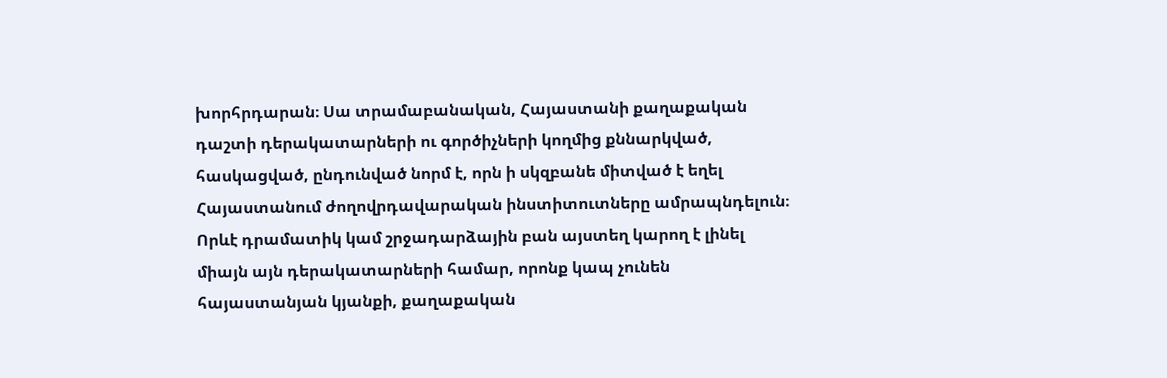խորհրդարան։ Սա տրամաբանական, Հայաստանի քաղաքական դաշտի դերակատարների ու գործիչների կողմից քննարկված, հասկացված, ընդունված նորմ է, որն ի սկզբանե միտված է եղել Հայաստանում ժողովրդավարական ինստիտուտները ամրապնդելուն։
Որևէ դրամատիկ կամ շրջադարձային բան այստեղ կարող է լինել միայն այն դերակատարների համար, որոնք կապ չունեն հայաստանյան կյանքի, քաղաքական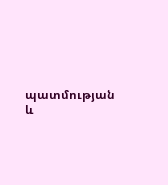պատմության և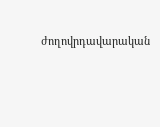ժողովրդավարական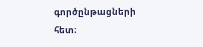գործընթացների հետ։